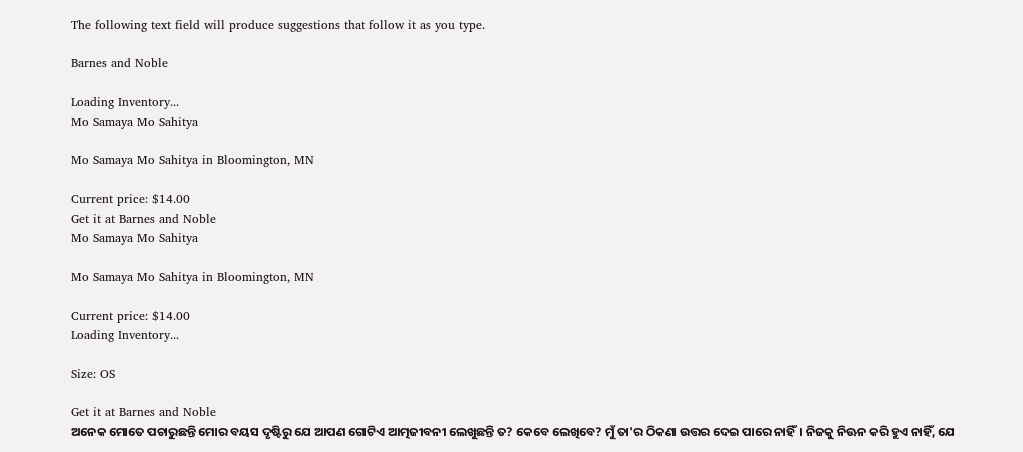The following text field will produce suggestions that follow it as you type.

Barnes and Noble

Loading Inventory...
Mo Samaya Mo Sahitya

Mo Samaya Mo Sahitya in Bloomington, MN

Current price: $14.00
Get it at Barnes and Noble
Mo Samaya Mo Sahitya

Mo Samaya Mo Sahitya in Bloomington, MN

Current price: $14.00
Loading Inventory...

Size: OS

Get it at Barnes and Noble
ଅନେକ ମୋତେ ପଚାରୁଛନ୍ତି ମୋର ବୟସ ଦୃଷ୍ଟିରୁ ଯେ ଆପଣ ଗୋଟିଏ ଆତ୍ମଜୀବନୀ ଲେଖୁଛନ୍ତି ତ? କେବେ ଲେଖିବେ? ମୁଁ ତା'ର ଠିକଣା ଉତ୍ତର ଦେଇ ପାରେ ନାହିଁ। ନିଜକୁ ନିଊନ କରି ହୁଏ ନାହିଁ, ଯେ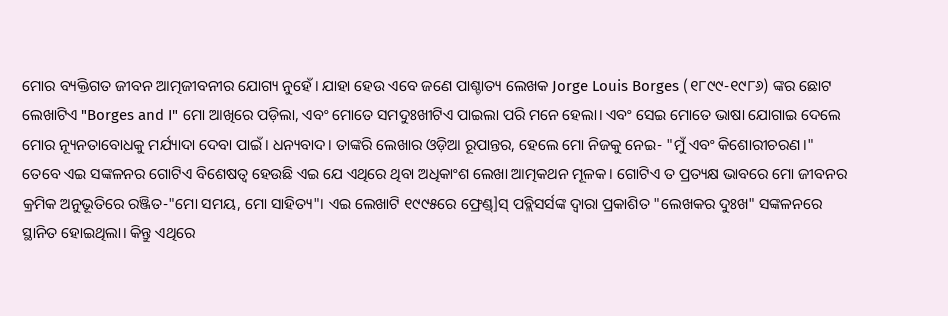ମୋର ବ୍ୟକ୍ତିଗତ ଜୀବନ ଆତ୍ମଜୀବନୀର ଯୋଗ୍ୟ ନୁହେଁ। ଯାହା ହେଉ ଏବେ ଜଣେ ପାଶ୍ଚାତ୍ୟ ଲେଖକ Jorge Louis Borges (୧୮୯୯-୧୯୮୬) ଙ୍କର ଛୋଟ ଲେଖାଟିଏ "Borges and I" ମୋ ଆଖିରେ ପଡ଼ିଲା, ଏବଂ ମୋତେ ସମଦୁଃଖୀଟିଏ ପାଇଲା ପରି ମନେ ହେଲା। ଏବଂ ସେଇ ମୋତେ ଭାଷା ଯୋଗାଇ ଦେଲେ ମୋର ନ୍ୟୂନତାବୋଧକୁ ମର୍ଯ୍ୟାଦା ଦେବା ପାଇଁ। ଧନ୍ୟବାଦ। ତାଙ୍କରି ଲେଖାର ଓଡ଼ିଆ ରୂପାନ୍ତର, ହେଲେ ମୋ ନିଜକୁ ନେଇ- "ମୁଁ ଏବଂ କିଶୋରୀଚରଣ।"
ତେବେ ଏଇ ସଙ୍କଳନର ଗୋଟିଏ ବିଶେଷତ୍ୱ ହେଉଛି ଏଇ ଯେ ଏଥିରେ ଥିବା ଅଧିକାଂଶ ଲେଖା ଆତ୍ମକଥନ ମୂଳକ। ଗୋଟିଏ ତ ପ୍ରତ୍ୟକ୍ଷ ଭାବରେ ମୋ ଜୀବନର କ୍ରମିକ ଅନୁଭୂତିରେ ରଞ୍ଜିତ-"ମୋ ସମୟ, ମୋ ସାହିତ୍ୟ"। ଏଇ ଲେଖାଟି ୧୯୯୫ରେ ଫ୍ରେଣ୍ଡ୍]ସ୍ ପବ୍ଲିସର୍ସଙ୍କ ଦ୍ୱାରା ପ୍ରକାଶିତ "ଲେଖକର ଦୁଃଖ" ସଙ୍କଳନରେ ସ୍ଥାନିତ ହୋଇଥିଲା। କିନ୍ତୁ ଏଥିରେ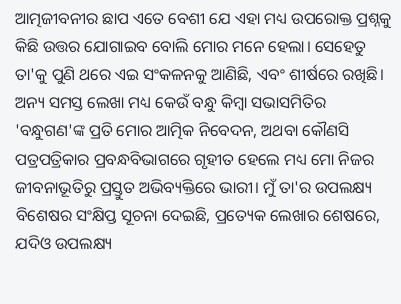ଆତ୍ମଜୀବନୀର ଛାପ ଏତେ ବେଶୀ ଯେ ଏହା ମଧ୍ୟ ଉପରୋକ୍ତ ପ୍ରଶ୍ନକୁ କିଛି ଉତ୍ତର ଯୋଗାଇବ ବୋଲି ମୋର ମନେ ହେଲା। ସେହେତୁ ତା'କୁ ପୁଣି ଥରେ ଏଇ ସଂକଳନକୁ ଆଣିଛି, ଏବଂ ଶୀର୍ଷରେ ରଖିଛି।
ଅନ୍ୟ ସମସ୍ତ ଲେଖା ମଧ୍ୟ କେଉଁ ବନ୍ଧୁ କିମ୍ବା ସଭାସମିତିର 'ବନ୍ଧୁଗଣ'ଙ୍କ ପ୍ରତି ମୋର ଆତ୍ମିକ ନିବେଦନ, ଅଥବା କୌଣସି ପତ୍ରପତ୍ରିକାର ପ୍ରବନ୍ଧବିଭାଗରେ ଗୃହୀତ ହେଲେ ମଧ୍ୟ ମୋ ନିଜର ଜୀବନାଭୂତିରୁ ପ୍ରସ୍ତୁତ ଅଭିବ୍ୟକ୍ତିରେ ଭାରୀ। ମୁଁ ତା'ର ଉପଲକ୍ଷ୍ୟ ବିଶେଷର ସଂକ୍ଷିପ୍ତ ସୂଚନା ଦେଇଛି, ପ୍ରତ୍ୟେକ ଲେଖାର ଶେଷରେ, ଯଦିଓ ଉପଲକ୍ଷ୍ୟ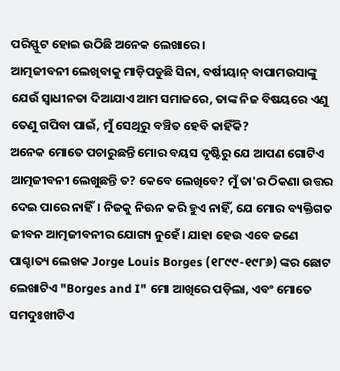ପରିସ୍ଫୁଟ ହୋଇ ଉଠିଛି ଅନେକ ଲେଖାରେ।
ଆତ୍ମଜୀବନୀ ଲେଖିବାକୁ ମାଡ଼ିପଡୁଛି ସିନା, ବର୍ଷୀୟାନ୍ ବାପାମଉସାଙ୍କୁ ଯେଉଁ ସ୍ୱାଧୀନତା ଦିଆଯାଏ ଆମ ସମାଜରେ, ତାଙ୍କ ନିଜ ବିଷୟରେ ଏଣୁ ତେଣୁ ଗପିବା ପାଇଁ, ମୁଁ ସେଥିରୁ ବଞ୍ଚିତ ହେବି କାହିଁକି?
ଅନେକ ମୋତେ ପଚାରୁଛନ୍ତି ମୋର ବୟସ ଦୃଷ୍ଟିରୁ ଯେ ଆପଣ ଗୋଟିଏ ଆତ୍ମଜୀବନୀ ଲେଖୁଛନ୍ତି ତ? କେବେ ଲେଖିବେ? ମୁଁ ତା'ର ଠିକଣା ଉତ୍ତର ଦେଇ ପାରେ ନାହିଁ। ନିଜକୁ ନିଊନ କରି ହୁଏ ନାହିଁ, ଯେ ମୋର ବ୍ୟକ୍ତିଗତ ଜୀବନ ଆତ୍ମଜୀବନୀର ଯୋଗ୍ୟ ନୁହେଁ। ଯାହା ହେଉ ଏବେ ଜଣେ ପାଶ୍ଚାତ୍ୟ ଲେଖକ Jorge Louis Borges (୧୮୯୯-୧୯୮୬) ଙ୍କର ଛୋଟ ଲେଖାଟିଏ "Borges and I" ମୋ ଆଖିରେ ପଡ଼ିଲା, ଏବଂ ମୋତେ ସମଦୁଃଖୀଟିଏ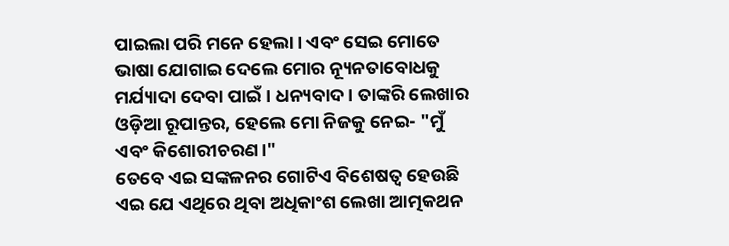ପାଇଲା ପରି ମନେ ହେଲା। ଏବଂ ସେଇ ମୋତେ ଭାଷା ଯୋଗାଇ ଦେଲେ ମୋର ନ୍ୟୂନତାବୋଧକୁ ମର୍ଯ୍ୟାଦା ଦେବା ପାଇଁ। ଧନ୍ୟବାଦ। ତାଙ୍କରି ଲେଖାର ଓଡ଼ିଆ ରୂପାନ୍ତର, ହେଲେ ମୋ ନିଜକୁ ନେଇ- "ମୁଁ ଏବଂ କିଶୋରୀଚରଣ।"
ତେବେ ଏଇ ସଙ୍କଳନର ଗୋଟିଏ ବିଶେଷତ୍ୱ ହେଉଛି ଏଇ ଯେ ଏଥିରେ ଥିବା ଅଧିକାଂଶ ଲେଖା ଆତ୍ମକଥନ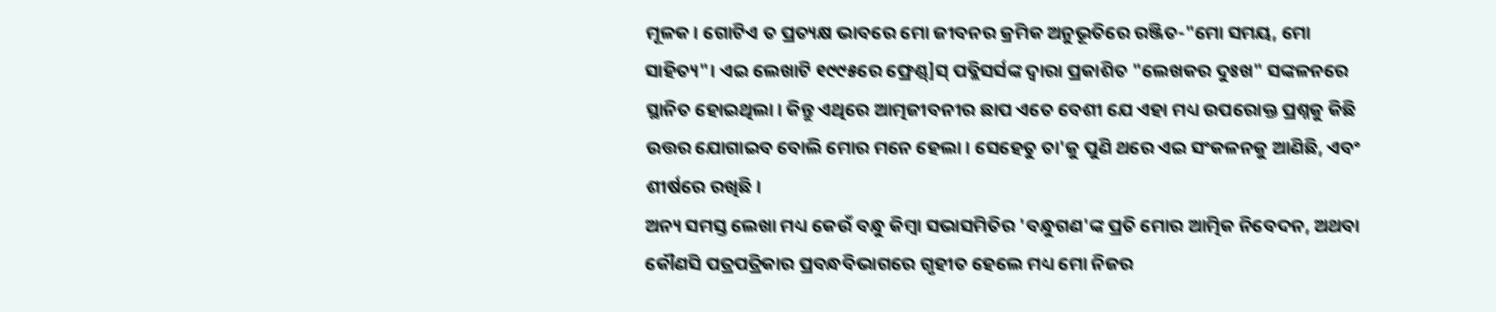ମୂଳକ। ଗୋଟିଏ ତ ପ୍ରତ୍ୟକ୍ଷ ଭାବରେ ମୋ ଜୀବନର କ୍ରମିକ ଅନୁଭୂତିରେ ରଞ୍ଜିତ-"ମୋ ସମୟ, ମୋ ସାହିତ୍ୟ"। ଏଇ ଲେଖାଟି ୧୯୯୫ରେ ଫ୍ରେଣ୍ଡ୍]ସ୍ ପବ୍ଲିସର୍ସଙ୍କ ଦ୍ୱାରା ପ୍ରକାଶିତ "ଲେଖକର ଦୁଃଖ" ସଙ୍କଳନରେ ସ୍ଥାନିତ ହୋଇଥିଲା। କିନ୍ତୁ ଏଥିରେ ଆତ୍ମଜୀବନୀର ଛାପ ଏତେ ବେଶୀ ଯେ ଏହା ମଧ୍ୟ ଉପରୋକ୍ତ ପ୍ରଶ୍ନକୁ କିଛି ଉତ୍ତର ଯୋଗାଇବ ବୋଲି ମୋର ମନେ ହେଲା। ସେହେତୁ ତା'କୁ ପୁଣି ଥରେ ଏଇ ସଂକଳନକୁ ଆଣିଛି, ଏବଂ ଶୀର୍ଷରେ ରଖିଛି।
ଅନ୍ୟ ସମସ୍ତ ଲେଖା ମଧ୍ୟ କେଉଁ ବନ୍ଧୁ କିମ୍ବା ସଭାସମିତିର 'ବନ୍ଧୁଗଣ'ଙ୍କ ପ୍ରତି ମୋର ଆତ୍ମିକ ନିବେଦନ, ଅଥବା କୌଣସି ପତ୍ରପତ୍ରିକାର ପ୍ରବନ୍ଧବିଭାଗରେ ଗୃହୀତ ହେଲେ ମଧ୍ୟ ମୋ ନିଜର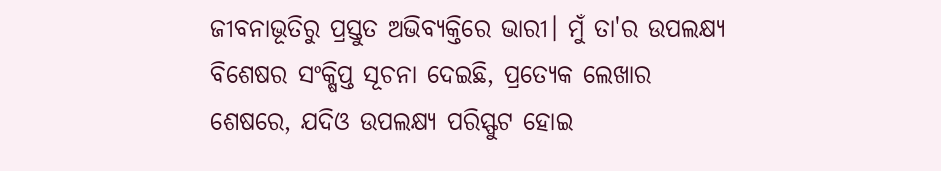ଜୀବନାଭୂତିରୁ ପ୍ରସ୍ତୁତ ଅଭିବ୍ୟକ୍ତିରେ ଭାରୀ। ମୁଁ ତା'ର ଉପଲକ୍ଷ୍ୟ ବିଶେଷର ସଂକ୍ଷିପ୍ତ ସୂଚନା ଦେଇଛି, ପ୍ରତ୍ୟେକ ଲେଖାର ଶେଷରେ, ଯଦିଓ ଉପଲକ୍ଷ୍ୟ ପରିସ୍ଫୁଟ ହୋଇ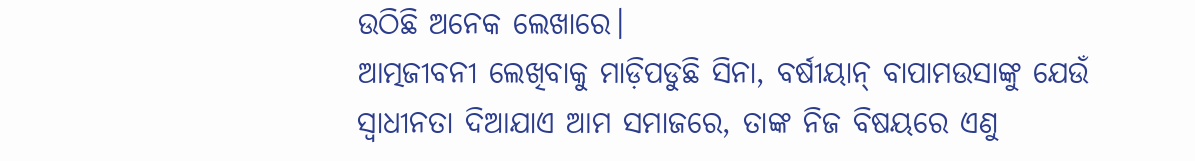ଉଠିଛି ଅନେକ ଲେଖାରେ।
ଆତ୍ମଜୀବନୀ ଲେଖିବାକୁ ମାଡ଼ିପଡୁଛି ସିନା, ବର୍ଷୀୟାନ୍ ବାପାମଉସାଙ୍କୁ ଯେଉଁ ସ୍ୱାଧୀନତା ଦିଆଯାଏ ଆମ ସମାଜରେ, ତାଙ୍କ ନିଜ ବିଷୟରେ ଏଣୁ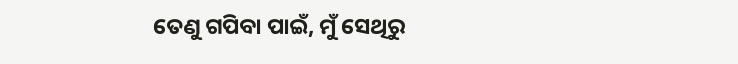ତେଣୁ ଗପିବା ପାଇଁ, ମୁଁ ସେଥିରୁ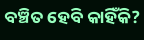ବଞ୍ଚିତ ହେବି କାହିଁକି?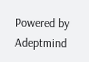Powered by Adeptmind